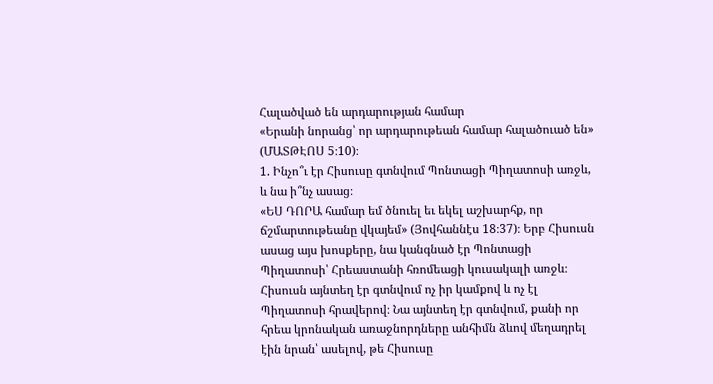Հալածված են արդարության համար
«Երանի նորանց՝ որ արդարութեան համար հալածուած են» (ՄԱՏԹԷՈՍ 5։10)։
1. Ինչո՞ւ էր Հիսուսը գտնվում Պոնտացի Պիղատոսի առջև, և նա ի՞նչ ասաց։
«ԵՍ ԴՈՐԱ համար եմ ծնուել եւ եկել աշխարհք, որ ճշմարտութեանը վկայեմ» (Յովհաննէս 18։37)։ Երբ Հիսուսն ասաց այս խոսքերը, նա կանգնած էր Պոնտացի Պիղատոսի՝ Հրեաստանի հռոմեացի կուսակալի առջև։ Հիսուսն այնտեղ էր գտնվում ոչ իր կամքով և ոչ էլ Պիղատոսի հրավերով։ Նա այնտեղ էր գտնվում, քանի որ հրեա կրոնական առաջնորդները անհիմն ձևով մեղադրել էին նրան՝ ասելով, թե Հիսուսը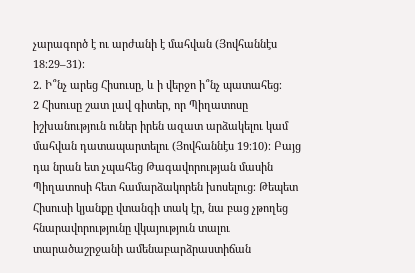չարագործ է ու արժանի է մահվան (Յովհաննէս 18։29–31)։
2. Ի՞նչ արեց Հիսուսը, և ի վերջո ի՞նչ պատահեց։
2 Հիսուսը շատ լավ գիտեր, որ Պիղատոսը իշխանություն ուներ իրեն ազատ արձակելու կամ մահվան դատապարտելու (Յովհաննէս 19։10)։ Բայց դա նրան ետ չպահեց Թագավորության մասին Պիղատոսի հետ համարձակորեն խոսելուց։ Թեպետ Հիսուսի կյանքը վտանգի տակ էր, նա բաց չթողեց հնարավորությունը վկայություն տալու տարածաշրջանի ամենաբարձրաստիճան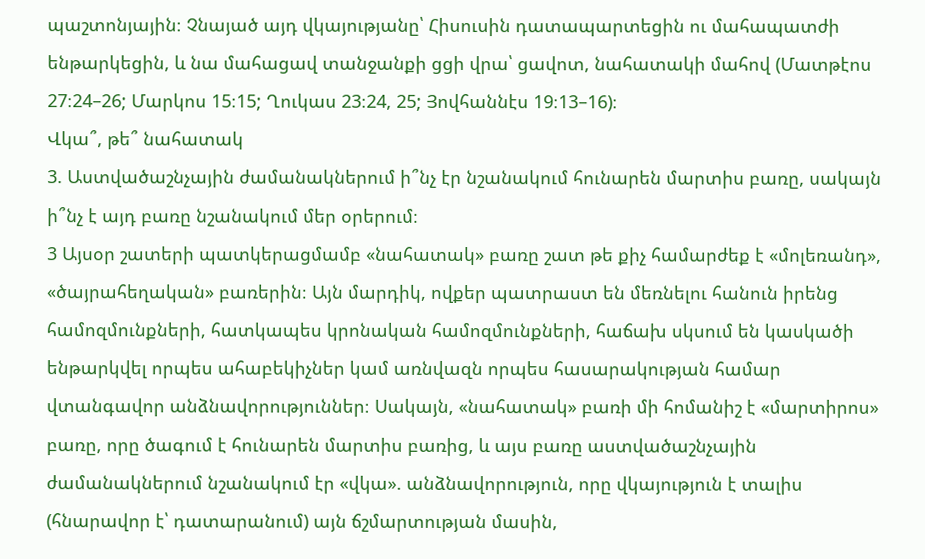պաշտոնյային։ Չնայած այդ վկայությանը՝ Հիսուսին դատապարտեցին ու մահապատժի ենթարկեցին, և նա մահացավ տանջանքի ցցի վրա՝ ցավոտ, նահատակի մահով (Մատթէոս 27։24–26; Մարկոս 15։15; Ղուկաս 23։24, 25; Յովհաննէս 19։13–16)։
Վկա՞, թե՞ նահատակ
3. Աստվածաշնչային ժամանակներում ի՞նչ էր նշանակում հունարեն մարտիս բառը, սակայն ի՞նչ է այդ բառը նշանակում մեր օրերում։
3 Այսօր շատերի պատկերացմամբ «նահատակ» բառը շատ թե քիչ համարժեք է «մոլեռանդ», «ծայրահեղական» բառերին։ Այն մարդիկ, ովքեր պատրաստ են մեռնելու հանուն իրենց համոզմունքների, հատկապես կրոնական համոզմունքների, հաճախ սկսում են կասկածի ենթարկվել որպես ահաբեկիչներ կամ առնվազն որպես հասարակության համար վտանգավոր անձնավորություններ։ Սակայն, «նահատակ» բառի մի հոմանիշ է «մարտիրոս» բառը, որը ծագում է հունարեն մարտիս բառից, և այս բառը աստվածաշնչային ժամանակներում նշանակում էր «վկա». անձնավորություն, որը վկայություն է տալիս (հնարավոր է՝ դատարանում) այն ճշմարտության մասին,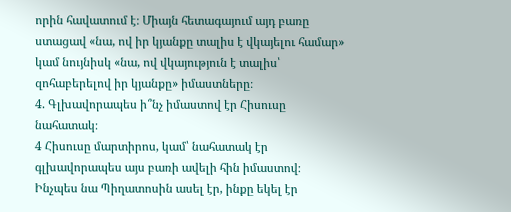որին հավատում է։ Միայն հետագայում այդ բառը ստացավ «նա, ով իր կյանքը տալիս է վկայելու համար» կամ նույնիսկ «նա, ով վկայություն է տալիս՝ զոհաբերելով իր կյանքը» իմաստները։
4. Գլխավորապես ի՞նչ իմաստով էր Հիսուսը նահատակ։
4 Հիսուսը մարտիրոս, կամ՝ նահատակ էր գլխավորապես այս բառի ավելի հին իմաստով։ Ինչպես նա Պիղատոսին ասել էր, ինքը եկել էր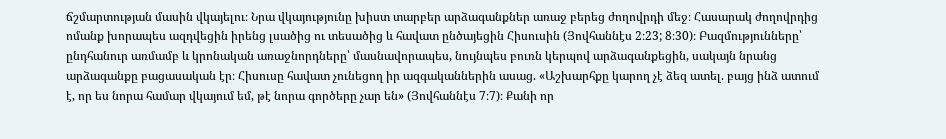ճշմարտության մասին վկայելու։ Նրա վկայությունը խիստ տարբեր արձագանքներ առաջ բերեց ժողովրդի մեջ։ Հասարակ ժողովրդից ոմանք խորապես ազդվեցին իրենց լսածից ու տեսածից և հավատ ընծայեցին Հիսուսին (Յովհաննէս 2։23; 8։30)։ Բազմությունները՝ ընդհանուր առմամբ և կրոնական առաջնորդները՝ մասնավորապես, նույնպես բուռն կերպով արձագանքեցին, սակայն նրանց արձագանքը բացասական էր։ Հիսուսը հավատ չունեցող իր ազգականներին ասաց. «Աշխարհքը կարող չէ ձեզ ատել. բայց ինձ ատում է, որ ես նորա համար վկայում եմ, թէ նորա գործերը չար են» (Յովհաննէս 7։7)։ Քանի որ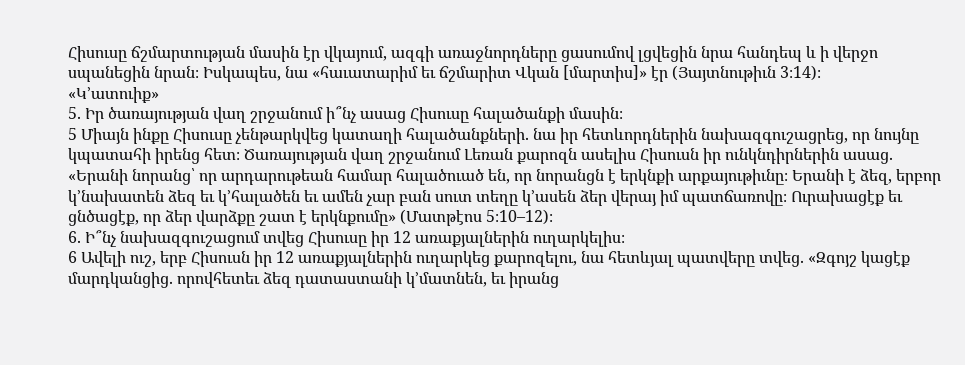Հիսուսը ճշմարտության մասին էր վկայում, ազգի առաջնորդները ցասումով լցվեցին նրա հանդեպ և ի վերջո սպանեցին նրան։ Իսկապես, նա «հաւատարիմ եւ ճշմարիտ Վկան [մարտիս]» էր (Յայտնութիւն 3։14)։
«Կ’ատուիք»
5. Իր ծառայության վաղ շրջանում ի՞նչ ասաց Հիսուսը հալածանքի մասին։
5 Միայն ինքը Հիսուսը չենթարկվեց կատաղի հալածանքների. նա իր հետևորդներին նախազգուշացրեց, որ նույնը կպատահի իրենց հետ։ Ծառայության վաղ շրջանում Լեռան քարոզն ասելիս Հիսուսն իր ունկնդիրներին ասաց. «Երանի նորանց՝ որ արդարութեան համար հալածուած են, որ նորանցն է երկնքի արքայութիւնը։ Երանի է ձեզ, երբոր կ’նախատեն ձեզ եւ կ’հալածեն եւ ամեն չար բան սուտ տեղը կ’ասեն ձեր վերայ իմ պատճառովը։ Ուրախացէք եւ ցնծացէք, որ ձեր վարձքը շատ է երկնքումը» (Մատթէոս 5։10–12)։
6. Ի՞նչ նախազգուշացում տվեց Հիսուսը իր 12 առաքյալներին ուղարկելիս։
6 Ավելի ուշ, երբ Հիսուսն իր 12 առաքյալներին ուղարկեց քարոզելու, նա հետևյալ պատվերը տվեց. «Զգոյշ կացէք մարդկանցից. որովհետեւ ձեզ դատաստանի կ’մատնեն, եւ իրանց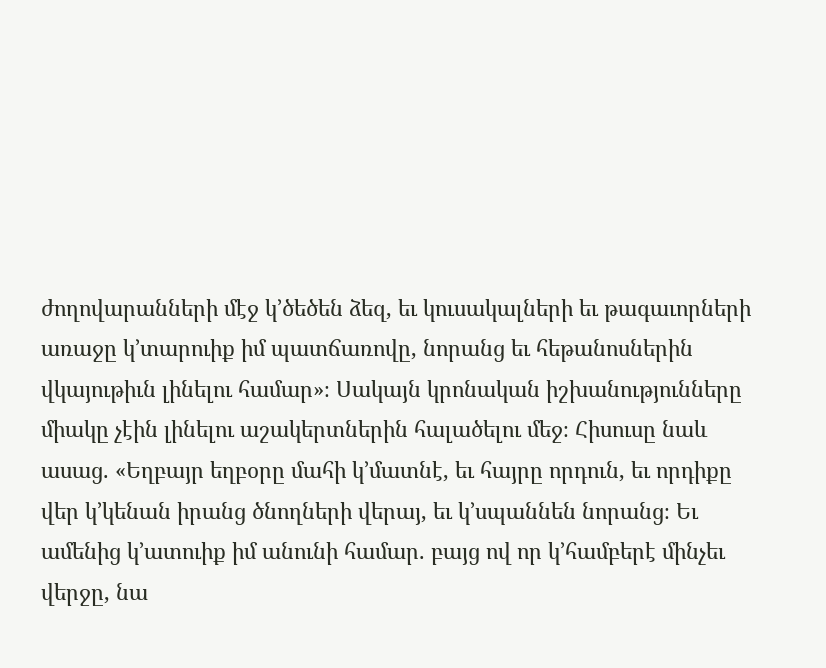ժողովարանների մէջ կ’ծեծեն ձեզ, եւ կուսակալների եւ թագաւորների առաջը կ’տարուիք իմ պատճառովը, նորանց եւ հեթանոսներին վկայութիւն լինելու համար»։ Սակայն կրոնական իշխանությունները միակը չէին լինելու աշակերտներին հալածելու մեջ։ Հիսուսը նաև ասաց. «Եղբայր եղբօրը մահի կ’մատնէ, եւ հայրը որդուն, եւ որդիքը վեր կ’կենան իրանց ծնողների վերայ, եւ կ’սպաննեն նորանց։ Եւ ամենից կ’ատուիք իմ անունի համար. բայց ով որ կ’համբերէ մինչեւ վերջը, նա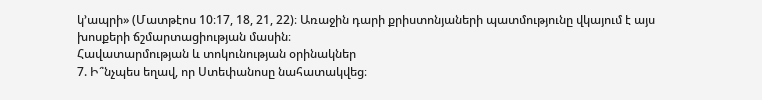կ’ապրի» (Մատթէոս 10։17, 18, 21, 22)։ Առաջին դարի քրիստոնյաների պատմությունը վկայում է այս խոսքերի ճշմարտացիության մասին։
Հավատարմության և տոկունության օրինակներ
7. Ի՞նչպես եղավ, որ Ստեփանոսը նահատակվեց։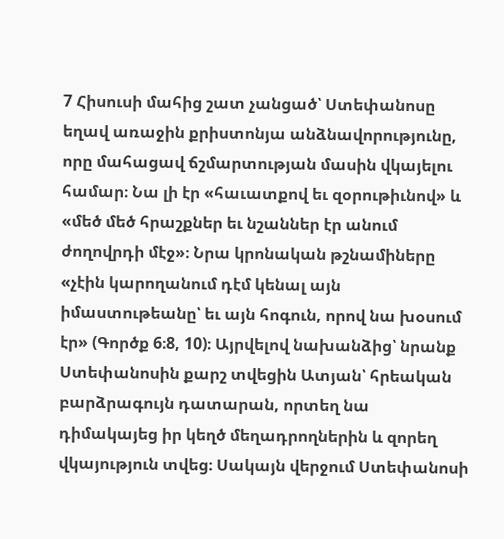7 Հիսուսի մահից շատ չանցած՝ Ստեփանոսը եղավ առաջին քրիստոնյա անձնավորությունը, որը մահացավ ճշմարտության մասին վկայելու համար։ Նա լի էր «հաւատքով եւ զօրութիւնով» և «մեծ մեծ հրաշքներ եւ նշաններ էր անում ժողովրդի մէջ»։ Նրա կրոնական թշնամիները «չէին կարողանում դէմ կենալ այն իմաստութեանը՝ եւ այն հոգուն, որով նա խօսում էր» (Գործք 6։8, 10)։ Այրվելով նախանձից՝ նրանք Ստեփանոսին քարշ տվեցին Ատյան՝ հրեական բարձրագույն դատարան, որտեղ նա դիմակայեց իր կեղծ մեղադրողներին և զորեղ վկայություն տվեց։ Սակայն վերջում Ստեփանոսի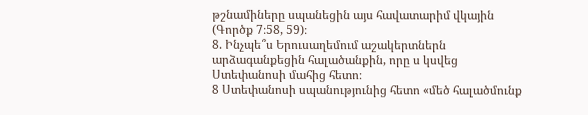թշնամիները սպանեցին այս հավատարիմ վկային (Գործք 7։58, 59)։
8. Ինչպե՞ս Երուսաղեմում աշակերտներն արձագանքեցին հալածանքին, որը ս կսվեց Ստեփանոսի մահից հետո։
8 Ստեփանոսի սպանությունից հետո «մեծ հալածմունք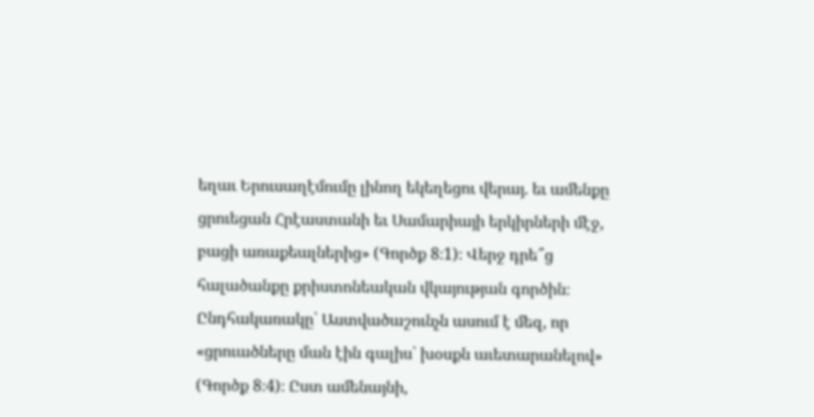եղաւ Երուսաղէմումը լինող եկեղեցու վերայ. եւ ամենքը ցրուեցան Հրէաստանի եւ Սամարիայի երկիրների մէջ, բացի առաքեալներից» (Գործք 8։1)։ Վերջ դրե՞ց հալածանքը քրիստոնեական վկայության գործին։ Ընդհակառակը՝ Աստվածաշունչն ասում է մեզ, որ «ցրուածները ման էին գալիս՝ խօսքն աւետարանելով» (Գործք 8։4)։ Ըստ ամենայնի,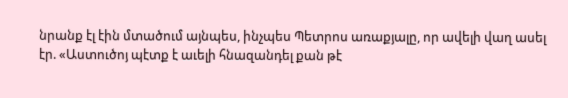նրանք էլ էին մտածում այնպես, ինչպես Պետրոս առաքյալը, որ ավելի վաղ ասել էր. «Աստուծոյ պէտք է աւելի հնազանդել քան թէ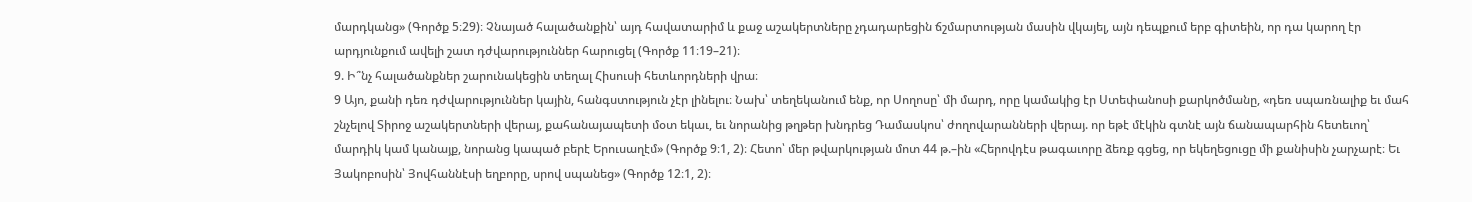մարդկանց» (Գործք 5։29)։ Չնայած հալածանքին՝ այդ հավատարիմ և քաջ աշակերտները չդադարեցին ճշմարտության մասին վկայել, այն դեպքում երբ գիտեին, որ դա կարող էր արդյունքում ավելի շատ դժվարություններ հարուցել (Գործք 11։19–21)։
9. Ի՞նչ հալածանքներ շարունակեցին տեղալ Հիսուսի հետևորդների վրա։
9 Այո, քանի դեռ դժվարություններ կային, հանգստություն չէր լինելու։ Նախ՝ տեղեկանում ենք, որ Սողոսը՝ մի մարդ, որը կամակից էր Ստեփանոսի քարկոծմանը, «դեռ սպառնալիք եւ մահ շնչելով Տիրոջ աշակերտների վերայ, քահանայապետի մօտ եկաւ, եւ նորանից թղթեր խնդրեց Դամասկոս՝ ժողովարանների վերայ. որ եթէ մէկին գտնէ այն ճանապարհին հետեւող՝ մարդիկ կամ կանայք, նորանց կապած բերէ Երուսաղէմ» (Գործք 9։1, 2)։ Հետո՝ մեր թվարկության մոտ 44 թ.–ին «Հերովդէս թագաւորը ձեռք գցեց, որ եկեղեցուցը մի քանիսին չարչարէ։ Եւ Յակոբոսին՝ Յովհաննէսի եղբորը, սրով սպանեց» (Գործք 12։1, 2)։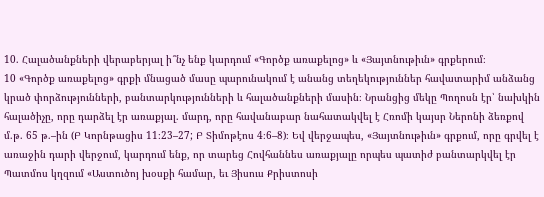10. Հալածանքների վերաբերյալ ի՞նչ ենք կարդում «Գործք առաքելոց» և «Յայտնութիւն» գրքերում։
10 «Գործք առաքելոց» գրքի մնացած մասը պարունակում է անանց տեղեկություններ հավատարիմ անձանց կրած փորձությունների, բանտարկությունների և հալածանքների մասին։ Նրանցից մեկը Պողոսն էր՝ նախկին հալածիչը, որը դարձել էր առաքյալ. մարդ, որը հավանաբար նահատակվել է Հռոմի կայսր Ներոնի ձեռքով մ.թ. 65 թ.–ին (Բ Կորնթացիս 11։23–27; Բ Տիմոթէոս 4։6–8)։ Եվ վերջապես, «Յայտնութիւն» գրքում, որը գրվել է առաջին դարի վերջում, կարդում ենք, որ տարեց Հովհաննես առաքյալը որպես պատիժ բանտարկվել էր Պատմոս կղզում «Աստուծոյ խօսքի համար, եւ Յիսուս Քրիստոսի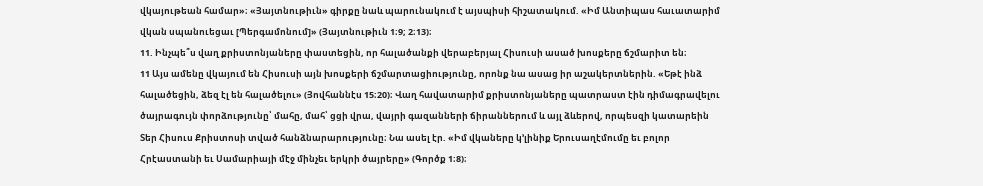վկայութեան համար»։ «Յայտնութիւն» գիրքը նաև պարունակում է այսպիսի հիշատակում. «Իմ Անտիպաս հաւատարիմ վկան սպանուեցաւ [Պերգամոնում]» (Յայտնութիւն 1։9; 2։13)։
11. Ինչպե՞ս վաղ քրիստոնյաները փաստեցին, որ հալածանքի վերաբերյալ Հիսուսի ասած խոսքերը ճշմարիտ են։
11 Այս ամենը վկայում են Հիսուսի այն խոսքերի ճշմարտացիությունը, որոնք նա ասաց իր աշակերտներին. «Եթէ ինձ հալածեցին, ձեզ էլ են հալածելու» (Յովհաննէս 15։20)։ Վաղ հավատարիմ քրիստոնյաները պատրաստ էին դիմագրավելու ծայրագույն փորձությունը՝ մահը, մահ՝ ցցի վրա, վայրի գազանների ճիրաններում և այլ ձևերով, որպեսզի կատարեին Տեր Հիսուս Քրիստոսի տված հանձնարարությունը։ Նա ասել էր. «Իմ վկաները կ’լինիք Երուսաղէմումը եւ բոլոր Հրէաստանի եւ Սամարիայի մէջ մինչեւ երկրի ծայրերը» (Գործք 1։8)։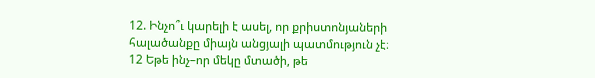12. Ինչո՞ւ կարելի է ասել, որ քրիստոնյաների հալածանքը միայն անցյալի պատմություն չէ։
12 Եթե ինչ–որ մեկը մտածի, թե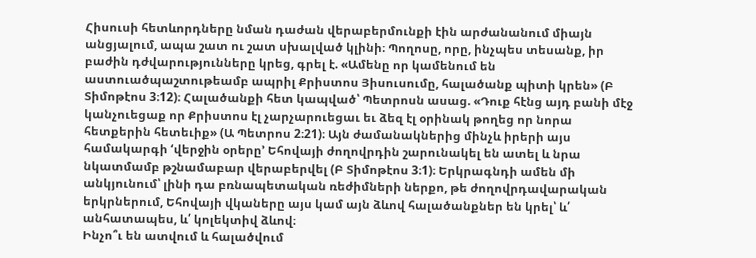Հիսուսի հետևորդները նման դաժան վերաբերմունքի էին արժանանում միայն անցյալում, ապա շատ ու շատ սխալված կլինի։ Պողոսը, որը, ինչպես տեսանք, իր բաժին դժվարությունները կրեց, գրել է. «Ամենը որ կամենում են աստուածպաշտութեամբ ապրիլ Քրիստոս Յիսուսումը, հալածանք պիտի կրեն» (Բ Տիմոթէոս 3։12)։ Հալածանքի հետ կապված՝ Պետրոսն ասաց. «Դուք հէնց այդ բանի մէջ կանչուեցաք որ Քրիստոս էլ չարչարուեցաւ եւ ձեզ էլ օրինակ թողեց որ նորա հետքերին հետեւիք» (Ա Պետրոս 2։21)։ Այն ժամանակներից մինչև իրերի այս համակարգի ‘վերջին օրերը’ Եհովայի ժողովրդին շարունակել են ատել և նրա նկատմամբ թշնամաբար վերաբերվել (Բ Տիմոթէոս 3։1)։ Երկրագնդի ամեն մի անկյունում՝ լինի դա բռնապետական ռեժիմների ներքո, թե ժողովրդավարական երկրներում, Եհովայի վկաները այս կամ այն ձևով հալածանքներ են կրել՝ և՛ անհատապես, և՛ կոլեկտիվ ձևով։
Ինչո՞ւ են ատվում և հալածվում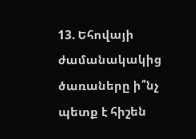13. Եհովայի ժամանակակից ծառաները ի՞նչ պետք է հիշեն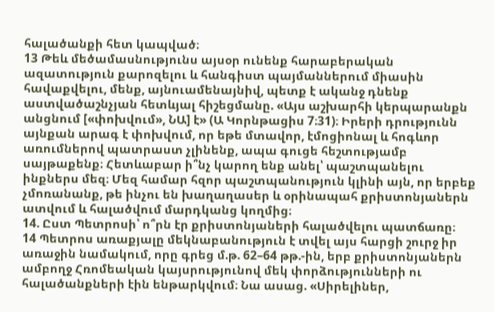հալածանքի հետ կապված։
13 Թեև մեծամասնությունս այսօր ունենք հարաբերական ազատություն քարոզելու և հանգիստ պայմաններում միասին հավաքվելու, մենք, այնուամենայնիվ, պետք է ականջ դնենք աստվածաշնչյան հետևյալ հիշեցմանը. «Այս աշխարհի կերպարանքն անցնում [«փոխվում», ՆԱ] է» (Ա Կորնթացիս 7։31)։ Իրերի դրությունն այնքան արագ է փոխվում, որ եթե մտավոր, էմոցիոնալ և հոգևոր առումներով պատրաստ չլինենք, ապա գուցե հեշտությամբ սայթաքենք։ Հետևաբար ի՞նչ կարող ենք անել՝ պաշտպանելու ինքներս մեզ։ Մեզ համար հզոր պաշտպանություն կլինի այն, որ երբեք չմոռանանք, թե ինչու են խաղաղասեր և օրինապահ քրիստոնյաներն ատվում և հալածվում մարդկանց կողմից։
14. Ըստ Պետրոսի՝ ո՞րն էր քրիստոնյաների հալածվելու պատճառը։
14 Պետրոս առաքյալը մեկնաբանություն է տվել այս հարցի շուրջ իր առաջին նամակում, որը գրեց մ.թ. 62–64 թթ.-ին, երբ քրիստոնյաներն ամբողջ Հռոմեական կայսրությունով մեկ փորձությունների ու հալածանքների էին ենթարկվում։ Նա ասաց. «Սիրելիներ,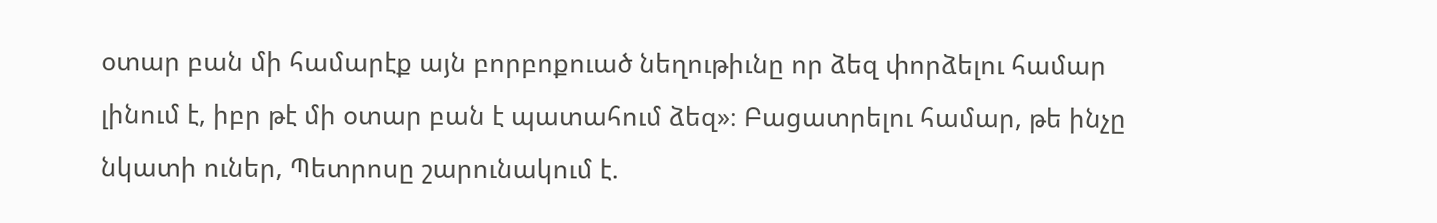օտար բան մի համարէք այն բորբոքուած նեղութիւնը որ ձեզ փորձելու համար լինում է, իբր թէ մի օտար բան է պատահում ձեզ»։ Բացատրելու համար, թե ինչը նկատի ուներ, Պետրոսը շարունակում է.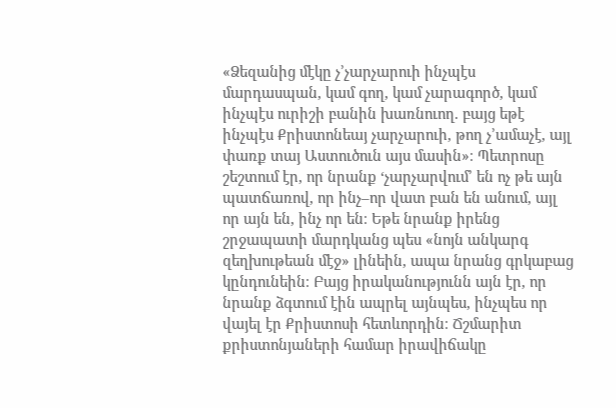«Ձեզանից մէկը չ’չարչարուի ինչպէս մարդասպան, կամ գող, կամ չարագործ, կամ ինչպէս ուրիշի բանին խառնուող. բայց եթէ ինչպէս Քրիստոնեայ չարչարուի, թող չ’ամաչէ, այլ փառք տայ Աստուծուն այս մասին»։ Պետրոսը շեշտում էր, որ նրանք ‘չարչարվում’ են ոչ թե այն պատճառով, որ ինչ–որ վատ բան են անում, այլ որ այն են, ինչ որ են։ Եթե նրանք իրենց շրջապատի մարդկանց պես «նոյն անկարգ զեղխութեան մէջ» լինեին, ապա նրանց գրկաբաց կընդունեին։ Բայց իրականությունն այն էր, որ նրանք ձգտում էին ապրել այնպես, ինչպես որ վայել էր Քրիստոսի հետևորդին։ Ճշմարիտ քրիստոնյաների համար իրավիճակը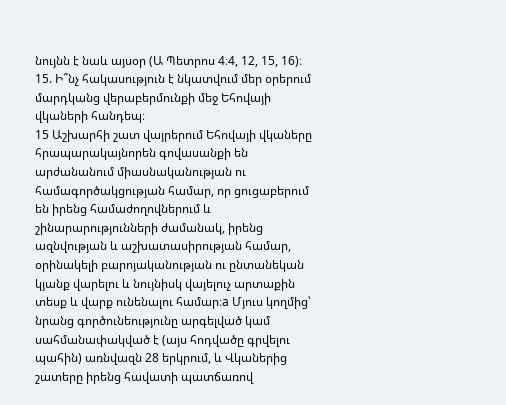նույնն է նաև այսօր (Ա Պետրոս 4։4, 12, 15, 16)։
15. Ի՞նչ հակասություն է նկատվում մեր օրերում մարդկանց վերաբերմունքի մեջ Եհովայի վկաների հանդեպ։
15 Աշխարհի շատ վայրերում Եհովայի վկաները հրապարակայնորեն գովասանքի են արժանանում միասնականության ու համագործակցության համար, որ ցուցաբերում են իրենց համաժողովներում և շինարարությունների ժամանակ, իրենց ազնվության և աշխատասիրության համար, օրինակելի բարոյականության ու ընտանեկան կյանք վարելու և նույնիսկ վայելուչ արտաքին տեսք և վարք ունենալու համար։a Մյուս կողմից՝ նրանց գործունեությունը արգելված կամ սահմանափակված է (այս հոդվածը գրվելու պահին) առնվազն 28 երկրում, և Վկաներից շատերը իրենց հավատի պատճառով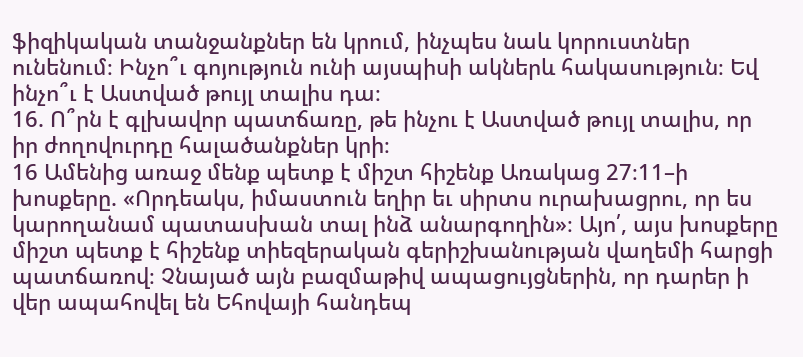ֆիզիկական տանջանքներ են կրում, ինչպես նաև կորուստներ ունենում։ Ինչո՞ւ գոյություն ունի այսպիսի ակներև հակասություն։ Եվ ինչո՞ւ է Աստված թույլ տալիս դա։
16. Ո՞րն է գլխավոր պատճառը, թե ինչու է Աստված թույլ տալիս, որ իր ժողովուրդը հալածանքներ կրի։
16 Ամենից առաջ մենք պետք է միշտ հիշենք Առակաց 27։11–ի խոսքերը. «Որդեակս, իմաստուն եղիր եւ սիրտս ուրախացրու, որ ես կարողանամ պատասխան տալ ինձ անարգողին»։ Այո՛, այս խոսքերը միշտ պետք է հիշենք տիեզերական գերիշխանության վաղեմի հարցի պատճառով։ Չնայած այն բազմաթիվ ապացույցներին, որ դարեր ի վեր ապահովել են Եհովայի հանդեպ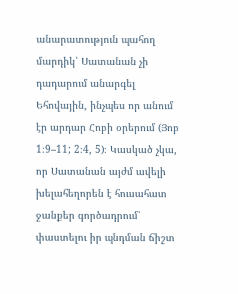անարատություն պահող մարդիկ՝ Սատանան չի դադարում անարգել Եհովային, ինչպես որ անում էր արդար Հոբի օրերում (Յոբ 1։9–11; 2։4, 5)։ Կասկած չկա, որ Սատանան այժմ ավելի խելահեղորեն է հուսահատ ջանքեր գործադրում՝ փաստելու իր պնդման ճիշտ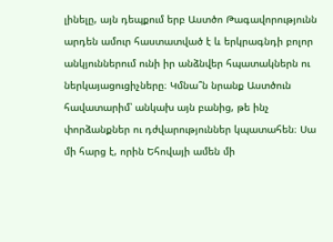լինելը, այն դեպքում երբ Աստծո Թագավորությունն արդեն ամուր հաստատված է և երկրագնդի բոլոր անկյուններում ունի իր անձնվեր հպատակներն ու ներկայացուցիչները։ Կմնա՞ն նրանք Աստծուն հավատարիմ՝ անկախ այն բանից, թե ինչ փորձանքներ ու դժվարություններ կպատահեն։ Սա մի հարց է, որին Եհովայի ամեն մի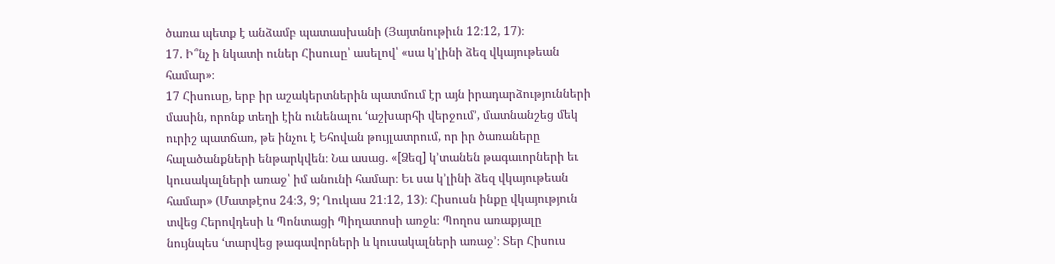ծառա պետք է անձամբ պատասխանի (Յայտնութիւն 12։12, 17)։
17. Ի՞նչ ի նկատի ուներ Հիսուսը՝ ասելով՝ «սա կ’լինի ձեզ վկայութեան համար»։
17 Հիսուսը, երբ իր աշակերտներին պատմում էր այն իրադարձությունների մասին, որոնք տեղի էին ունենալու ‘աշխարհի վերջում’, մատնանշեց մեկ ուրիշ պատճառ, թե ինչու է Եհովան թույլատրում, որ իր ծառաները հալածանքների ենթարկվեն։ Նա ասաց. «[Ձեզ] կ’տանեն թագաւորների եւ կուսակալների առաջ՝ իմ անունի համար։ Եւ սա կ’լինի ձեզ վկայութեան համար» (Մատթէոս 24։3, 9; Ղուկաս 21։12, 13)։ Հիսուսն ինքը վկայություն տվեց Հերովդեսի և Պոնտացի Պիղատոսի առջև։ Պողոս առաքյալը նույնպես ‘տարվեց թագավորների և կուսակալների առաջ’։ Տեր Հիսուս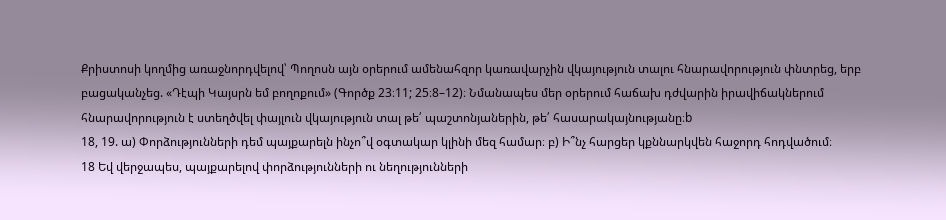Քրիստոսի կողմից առաջնորդվելով՝ Պողոսն այն օրերում ամենահզոր կառավարչին վկայություն տալու հնարավորություն փնտրեց, երբ բացականչեց. «Դէպի Կայսրն եմ բողոքում» (Գործք 23։11; 25։8–12)։ Նմանապես մեր օրերում հաճախ դժվարին իրավիճակներում հնարավորություն է ստեղծվել փայլուն վկայություն տալ թե՛ պաշտոնյաներին, թե՛ հասարակայնությանը։b
18, 19. ա) Փորձությունների դեմ պայքարելն ինչո՞վ օգտակար կլինի մեզ համար։ բ) Ի՞նչ հարցեր կքննարկվեն հաջորդ հոդվածում։
18 Եվ վերջապես, պայքարելով փորձությունների ու նեղությունների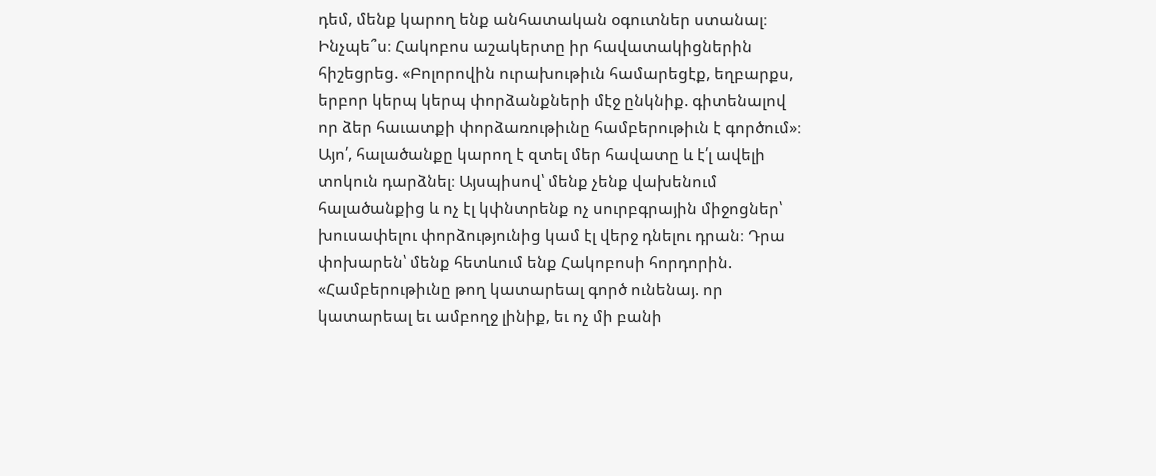դեմ, մենք կարող ենք անհատական օգուտներ ստանալ։ Ինչպե՞ս։ Հակոբոս աշակերտը իր հավատակիցներին հիշեցրեց. «Բոլորովին ուրախութիւն համարեցէք, եղբարքս, երբոր կերպ կերպ փորձանքների մէջ ընկնիք. գիտենալով որ ձեր հաւատքի փորձառութիւնը համբերութիւն է գործում»։ Այո՛, հալածանքը կարող է զտել մեր հավատը և է՛լ ավելի տոկուն դարձնել։ Այսպիսով՝ մենք չենք վախենում հալածանքից և ոչ էլ կփնտրենք ոչ սուրբգրային միջոցներ՝ խուսափելու փորձությունից կամ էլ վերջ դնելու դրան։ Դրա փոխարեն՝ մենք հետևում ենք Հակոբոսի հորդորին. «Համբերութիւնը թող կատարեալ գործ ունենայ. որ կատարեալ եւ ամբողջ լինիք, եւ ոչ մի բանի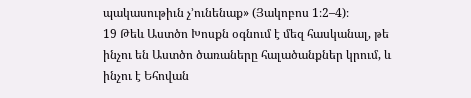պակասութիւն չ’ունենաք» (Յակոբոս 1։2–4)։
19 Թեև Աստծո Խոսքն օգնում է մեզ հասկանալ, թե ինչու են Աստծո ծառաները հալածանքներ կրում, և ինչու է Եհովան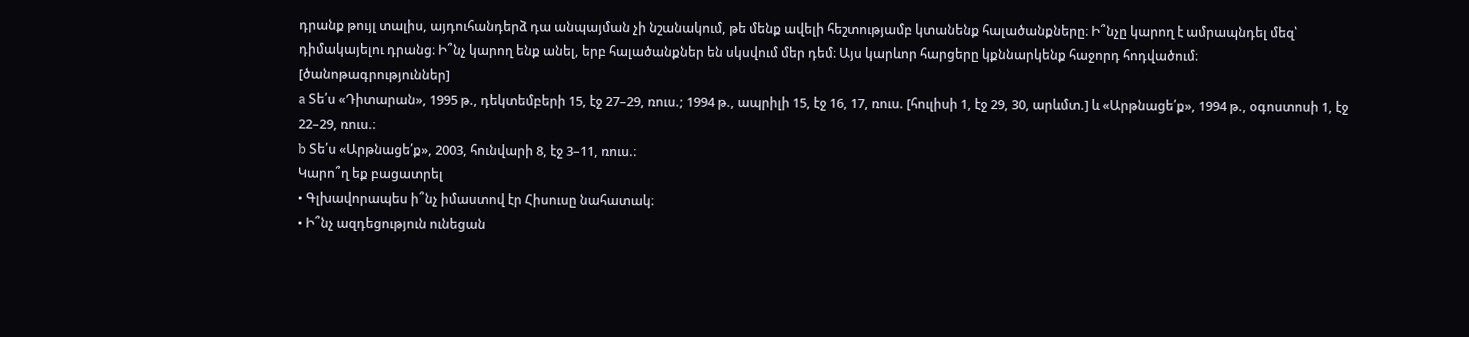դրանք թույլ տալիս, այդուհանդերձ դա անպայման չի նշանակում, թե մենք ավելի հեշտությամբ կտանենք հալածանքները։ Ի՞նչը կարող է ամրապնդել մեզ՝ դիմակայելու դրանց։ Ի՞նչ կարող ենք անել, երբ հալածանքներ են սկսվում մեր դեմ։ Այս կարևոր հարցերը կքննարկենք հաջորդ հոդվածում։
[ծանոթագրություններ]
a Տե՛ս «Դիտարան», 1995 թ., դեկտեմբերի 15, էջ 27–29, ռուս.; 1994 թ., ապրիլի 15, էջ 16, 17, ռուս. [հուլիսի 1, էջ 29, 30, արևմտ.] և «Արթնացե՛ք», 1994 թ., օգոստոսի 1, էջ 22–29, ռուս.։
b Տե՛ս «Արթնացե՛ք», 2003, հունվարի 8, էջ 3–11, ռուս.։
Կարո՞ղ եք բացատրել
• Գլխավորապես ի՞նչ իմաստով էր Հիսուսը նահատակ։
• Ի՞նչ ազդեցություն ունեցան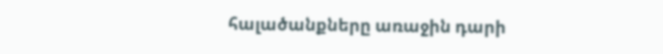հալածանքները առաջին դարի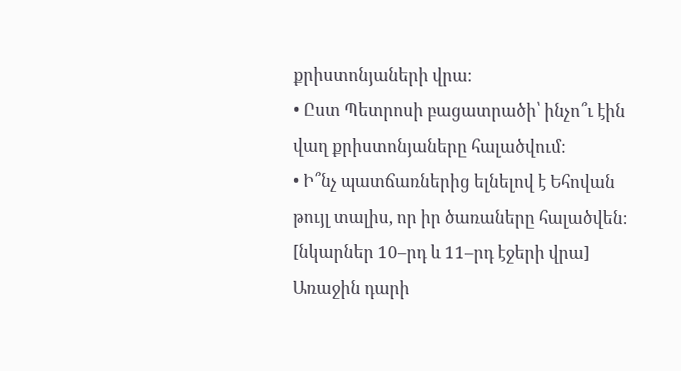քրիստոնյաների վրա։
• Ըստ Պետրոսի բացատրածի՝ ինչո՞ւ էին վաղ քրիստոնյաները հալածվում։
• Ի՞նչ պատճառներից ելնելով է Եհովան թույլ տալիս, որ իր ծառաները հալածվեն։
[նկարներ 10–րդ և 11–րդ էջերի վրա]
Առաջին դարի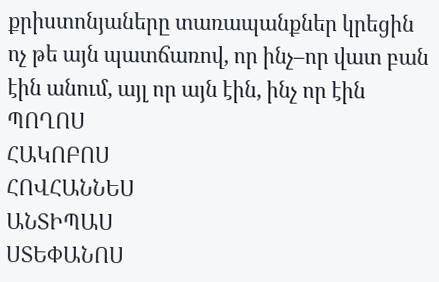քրիստոնյաները տառապանքներ կրեցին ոչ թե այն պատճառով, որ ինչ–որ վատ բան էին անում, այլ որ այն էին, ինչ որ էին
ՊՈՂՈՍ
ՀԱԿՈԲՈՍ
ՀՈՎՀԱՆՆԵՍ
ԱՆՏԻՊԱՍ
ՍՏԵՓԱՆՈՍ